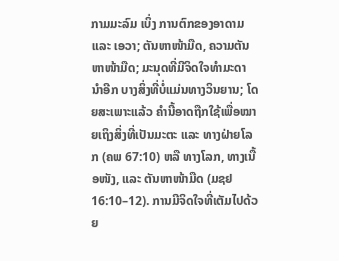ກາມມະລົມ ເບິ່ງ ການຕົກຂອງອາດາມ ແລະ ເອວາ; ຕັນຫາໜ້າມືດ, ຄວາມຕັນຫາໜ້າມືດ; ມະນຸດທີ່ມີຈິດໃຈທຳມະດາ ນຳອີກ ບາງສິ່ງທີ່ບໍ່ແມ່ນທາງວິນຍານ; ໂດຍສະເພາະແລ້ວ ຄຳນີ້ອາດຖືກໃຊ້ເພື່ອໝາຍເຖິງສິ່ງທີ່ເປັນມະຕະ ແລະ ທາງຝ່າຍໂລກ (ຄພ 67:10) ຫລື ທາງໂລກ, ທາງເນື້ອໜັງ, ແລະ ຕັນຫາໜ້າມືດ (ມຊຢ 16:10–12). ການມີຈິດໃຈທີ່ເຕັມໄປດ້ວຍ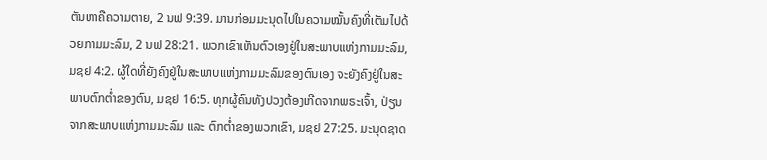ຕັນຫາຄືຄວາມຕາຍ, 2 ນຟ 9:39. ມານກ່ອມມະນຸດໄປໃນຄວາມໝັ້ນຄົງທີ່ເຕັມໄປດ້ວຍກາມມະລົມ, 2 ນຟ 28:21. ພວກເຂົາເຫັນຕົວເອງຢູ່ໃນສະພາບແຫ່ງກາມມະລົມ, ມຊຢ 4:2. ຜູ້ໃດທີ່ຍັງຄົງຢູ່ໃນສະພາບແຫ່ງກາມມະລົມຂອງຕົນເອງ ຈະຍັງຄົງຢູ່ໃນສະພາບຕົກຕ່ຳຂອງຕົນ, ມຊຢ 16:5. ທຸກຜູ້ຄົນທັງປວງຕ້ອງເກີດຈາກພຣະເຈົ້າ, ປ່ຽນຈາກສະພາບແຫ່ງກາມມະລົມ ແລະ ຕົກຕ່ຳຂອງພວກເຂົາ, ມຊຢ 27:25. ມະນຸດຊາດ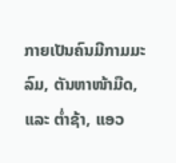ກາຍເປັນຄົນມີກາມມະລົມ, ຕັນຫາໜ້າມືດ, ແລະ ຕ່ຳຊ້າ, ແອວ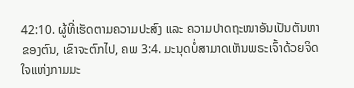42:10. ຜູ້ທີ່ເຮັດຕາມຄວາມປະສົງ ແລະ ຄວາມປາດຖະໜາອັນເປັນຕັນຫາຂອງຕົນ, ເຂົາຈະຕົກໄປ, ຄພ 3:4. ມະນຸດບໍ່ສາມາດເຫັນພຣະເຈົ້າດ້ວຍຈິດໃຈແຫ່ງກາມມະ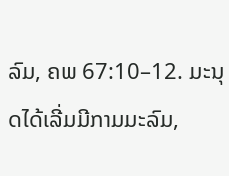ລົມ, ຄພ 67:10–12. ມະນຸດໄດ້ເລີ່ມມີກາມມະລົມ,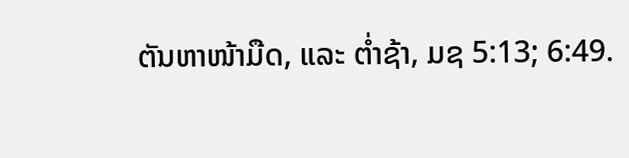ຕັນຫາໜ້າມືດ, ແລະ ຕ່ຳຊ້າ, ມຊ 5:13; 6:49.